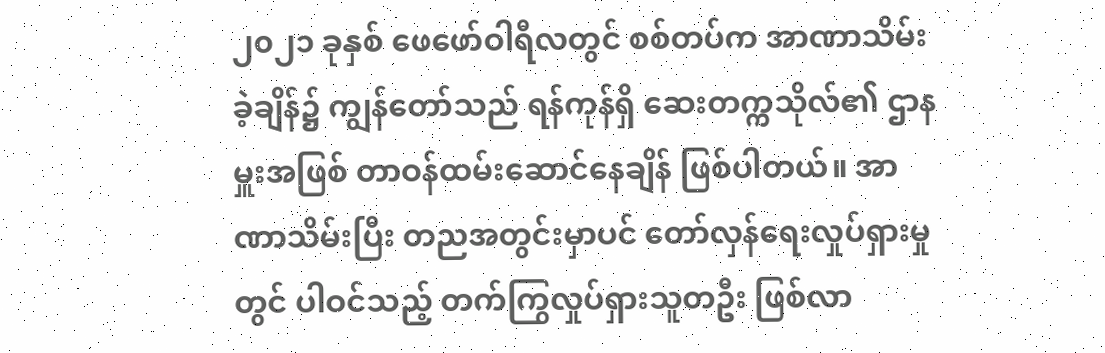၂၀၂၁ ခုနှစ် ဖေဖော်ဝါရီလတွင် စစ်တပ်က အာဏာသိမ်းခဲ့ချိန်၌ ကျွန်တော်သည် ရန်ကုန်ရှိ ဆေးတက္ကသိုလ်၏ ဌာနမှူးအဖြစ် တာဝန်ထမ်းဆောင်နေချိန် ဖြစ်ပါတယ်။ အာဏာသိမ်းပြီး တညအတွင်းမှာပင် တော်လှန်ရေးလှုပ်ရှားမှုတွင် ပါဝင်သည့် တက်ကြွလှုပ်ရှားသူတဦး ဖြစ်လာ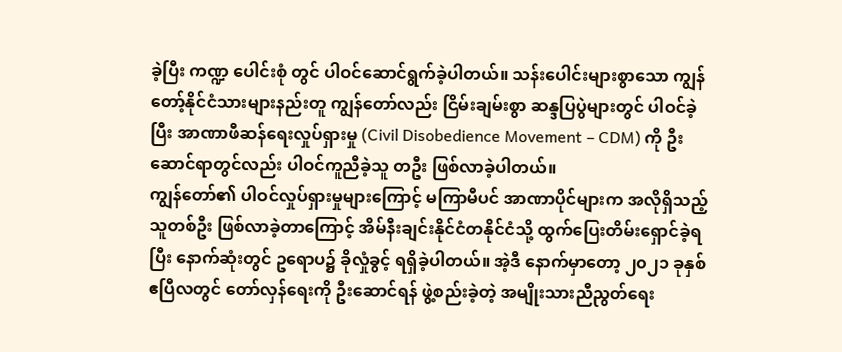ခဲ့ပြီး ကဏ္ဍ ပေါင်းစုံ တွင် ပါဝင်ဆောင်ရွက်ခဲ့ပါတယ်။ သန်းပေါင်းများစွာသော ကျွန်တော့်နိုင်ငံသားများနည်းတူ ကျွန်တော်လည်း ငြိမ်းချမ်းစွာ ဆန္ဒပြပွဲများတွင် ပါဝင်ခဲ့ပြီး အာဏာဖီဆန်ရေးလှုပ်ရှားမှု (Civil Disobedience Movement – CDM) ကို ဦးဆောင်ရာတွင်လည်း ပါဝင်ကူညီခဲ့သူ တဦး ဖြစ်လာခဲ့ပါတယ်။
ကျွန်တော်၏ ပါဝင်လှုပ်ရှားမှုများကြောင့် မကြာမီပင် အာဏာပိုင်များက အလိုရှိသည့်သူတစ်ဦး ဖြစ်လာခဲ့တာကြောင့် အိမ်နီးချင်းနိုင်ငံတနိုင်ငံသို့ ထွက်ပြေးတိမ်းရှောင်ခဲ့ရပြီး နောက်ဆုံးတွင် ဥရောပ၌ ခိုလှုံခွင့် ရရှိခဲ့ပါတယ်။ အဲ့ဒီ နောက်မှာတော့ ၂၀၂၁ ခုနှစ် ဧပြီလတွင် တော်လှန်ရေးကို ဦးဆောင်ရန် ဖွဲ့စည်းခဲ့တဲ့ အမျိုးသားညီညွတ်ရေး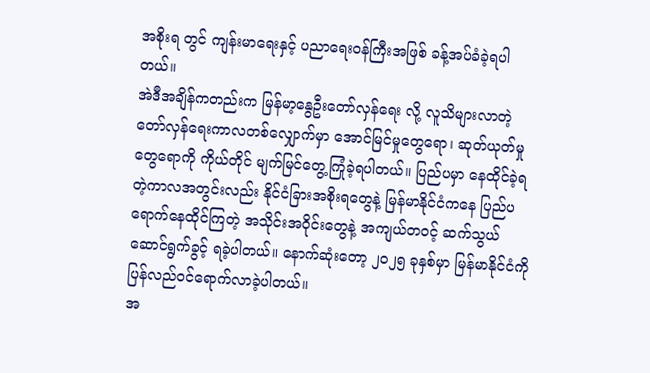အစိုးရ တွင် ကျန်းမာရေးနှင့် ပညာရေးဝန်ကြီးအဖြစ် ခန့်အပ်ခံခဲ့ရပါတယ်။
အဲဒီအချိန်ကတည်းက မြန်မာ့နွေဦးတော်လှန်ရေး လို့ လူသိများလာတဲ့ တော်လှန်ရေးကာလတစ်လျှောက်မှာ အောင်မြင်မှုတွေရော၊ ဆုတ်ယုတ်မှုတွေရောကို ကိုယ်တိုင် မျက်မြင်တွေ့ကြုံခဲ့ရပါတယ်။ ပြည်ပမှာ နေထိုင်ခဲ့ရတဲ့ကာလအတွင်းလည်း နိုင်ငံခြားအစိုးရတွေနဲ့ မြန်မာနိုင်ငံကနေ ပြည်ပရောက်နေထိုင်ကြတဲ့ အသိုင်းအဝိုင်းတွေနဲ့ အကျယ်တဝင့် ဆက်သွယ်ဆောင်ရွက်ခွင့် ရခဲ့ပါတယ်။ နောက်ဆုံးတော့ ၂၀၂၅ ခုနှစ်မှာ မြန်မာနိုင်ငံကို ပြန်လည်ဝင်ရောက်လာခဲ့ပါတယ်။
အ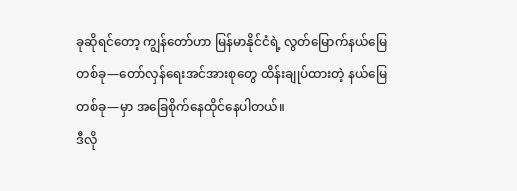ခုဆိုရင်တော့ ကျွန်တော်ဟာ မြန်မာနိုင်ငံရဲ့ လွတ်မြောက်နယ်မြေတစ်ခု—တော်လှန်ရေးအင်အားစုတွေ ထိန်းချုပ်ထားတဲ့ နယ်မြေတစ်ခု—မှာ အခြေစိုက်နေထိုင်နေပါတယ်။
ဒီလို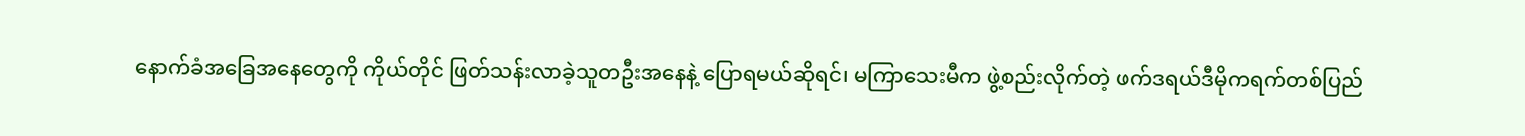နောက်ခံအခြေအနေတွေကို ကိုယ်တိုင် ဖြတ်သန်းလာခဲ့သူတဦးအနေနဲ့ ပြောရမယ်ဆိုရင်၊ မကြာသေးမီက ဖွဲ့စည်းလိုက်တဲ့ ဖက်ဒရယ်ဒီမိုကရက်တစ်ပြည်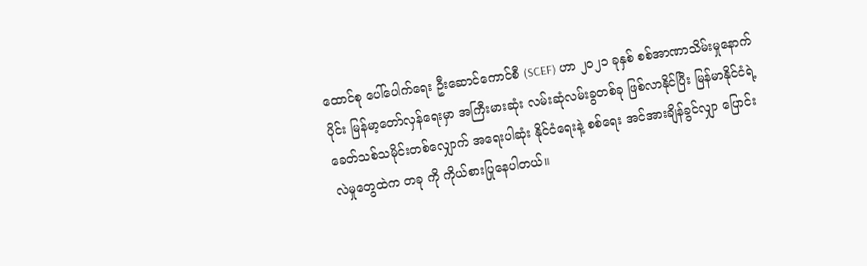ထောင်စု ပေါ်ပေါက်ရေး ဦးဆောင်ကောင်စီ (SCEF) ဟာ ၂၀၂၁ ခုနှစ် စစ်အာဏာသိမ်းမှုနောက်ပိုင်း မြန်မာ့တော်လှန်ရေးမှာ အကြီးမားဆုံး လမ်းဆုံလမ်းခွတစ်ခု ဖြစ်လာနိုင်ပြီး မြန်မာနိုင်ငံရဲ့ ခေတ်သစ်သမိုင်းတစ်လျှောက် အရေးပါဆုံး နိုင်ငံရေးနဲ့ စစ်ရေး အင်အားချိန်ခွင်လျှာ ပြောင်းလဲမှုတွေထဲက တခု ကို ကိုယ်စားပြုနေပါတယ်။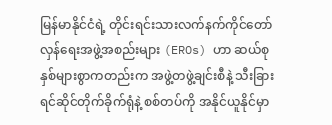မြန်မာနိုင်ငံရဲ့ တိုင်းရင်းသားလက်နက်ကိုင်တော်လှန်ရေးအဖွဲ့အစည်းများ (EROs) ဟာ ဆယ်စုနှစ်များစွာကတည်းက အဖွဲ့တဖွဲ့ချင်းစီနဲ့ သီးခြားရင်ဆိုင်တိုက်ခိုက်ရုံနဲ့ စစ်တပ်ကို အနိုင်ယူနိုင်မှာ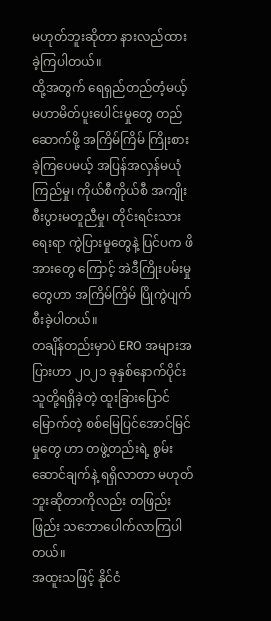မဟုတ်ဘူးဆိုတာ နားလည်ထားခဲ့ကြပါတယ်။
ထို့အတွက် ရေရှည်တည်တံ့မယ့် မဟာမိတ်ပူးပေါင်းမှုတွေ တည်ဆောက်ဖို့ အကြိမ်ကြိမ် ကြိုးစားခဲ့ကြပေမယ့် အပြန်အလှန်မယုံကြည်မှု၊ ကိုယ်စီကိုယ်စီ အကျိုးစီးပွားမတူညီမှု၊ တိုင်းရင်းသားရေးရာ ကွဲပြားမှုတွေနဲ့ ပြင်ပက ဖိအားတွေ ကြောင့် အဲဒီကြိုးပမ်းမှုတွေဟာ အကြိမ်ကြိမ် ပြိုကွဲပျက်စီးခဲ့ပါတယ်။
တချိန်တည်းမှာပဲ ERO အများအပြားဟာ ၂၀၂၁ ခုနှစ်နောက်ပိုင်း သူတို့ရရှိခဲ့တဲ့ ထူးခြားပြောင်မြောက်တဲ့ စစ်မြေပြင်အောင်မြင်မှုတွေ ဟာ တဖွဲ့တည်းရဲ့ စွမ်းဆောင်ချက်နဲ့ ရရှိလာတာ မဟုတ်ဘူးဆိုတာကိုလည်း တဖြည်းဖြည်း သဘောပေါက်လာကြပါတယ်။
အထူးသဖြင့် နိုင်ငံ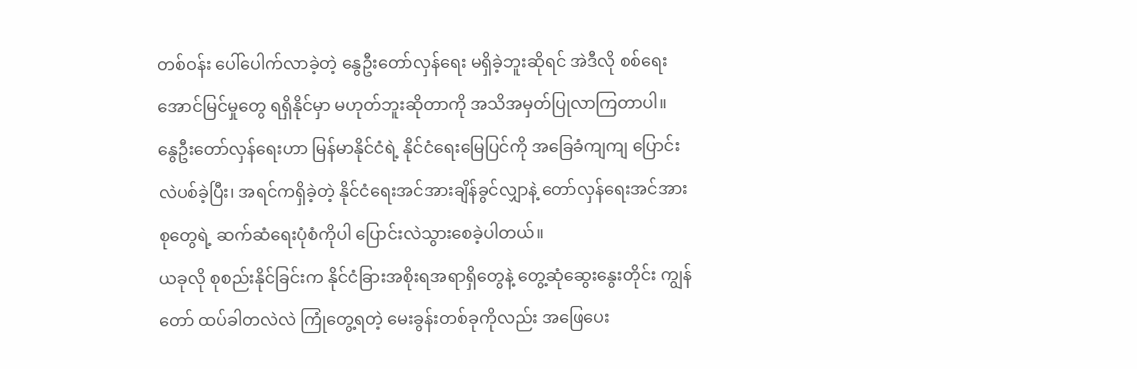တစ်ဝန်း ပေါ်ပေါက်လာခဲ့တဲ့ နွေဦးတော်လှန်ရေး မရှိခဲ့ဘူးဆိုရင် အဲဒီလို စစ်ရေးအောင်မြင်မှုတွေ ရရှိနိုင်မှာ မဟုတ်ဘူးဆိုတာကို အသိအမှတ်ပြုလာကြတာပါ။
နွေဦးတော်လှန်ရေးဟာ မြန်မာနိုင်ငံရဲ့ နိုင်ငံရေးမြေပြင်ကို အခြေခံကျကျ ပြောင်းလဲပစ်ခဲ့ပြီး၊ အရင်ကရှိခဲ့တဲ့ နိုင်ငံရေးအင်အားချိန်ခွင်လျှာနဲ့ တော်လှန်ရေးအင်အားစုတွေရဲ့ ဆက်ဆံရေးပုံစံကိုပါ ပြောင်းလဲသွားစေခဲ့ပါတယ်။
ယခုလို စုစည်းနိုင်ခြင်းက နိုင်ငံခြားအစိုးရအရာရှိတွေနဲ့ တွေ့ဆုံဆွေးနွေးတိုင်း ကျွန်တော် ထပ်ခါတလဲလဲ ကြုံတွေ့ရတဲ့ မေးခွန်းတစ်ခုကိုလည်း အဖြေပေး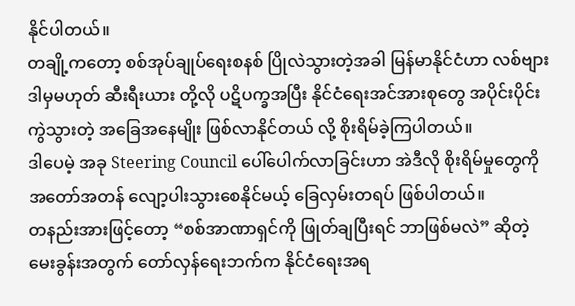နိုင်ပါတယ်။
တချို့ကတော့ စစ်အုပ်ချုပ်ရေးစနစ် ပြိုလဲသွားတဲ့အခါ မြန်မာနိုင်ငံဟာ လစ်ဗျား ဒါမှမဟုတ် ဆီးရီးယား တို့လို ပဋိပက္ခအပြီး နိုင်ငံရေးအင်အားစုတွေ အပိုင်းပိုင်းကွဲသွားတဲ့ အခြေအနေမျိုး ဖြစ်လာနိုင်တယ် လို့ စိုးရိမ်ခဲ့ကြပါတယ်။
ဒါပေမဲ့ အခု Steering Council ပေါ်ပေါက်လာခြင်းဟာ အဲဒီလို စိုးရိမ်မှုတွေကို အတော်အတန် လျော့ပါးသွားစေနိုင်မယ့် ခြေလှမ်းတရပ် ဖြစ်ပါတယ်။
တနည်းအားဖြင့်တော့ “စစ်အာဏာရှင်ကို ဖြုတ်ချပြီးရင် ဘာဖြစ်မလဲ” ဆိုတဲ့ မေးခွန်းအတွက် တော်လှန်ရေးဘက်က နိုင်ငံရေးအရ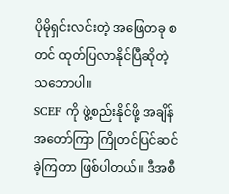ပိုမိုရှင်းလင်းတဲ့ အဖြေတခု စတင် ထုတ်ပြလာနိုင်ပြီဆိုတဲ့ သဘောပါ။
SCEF ကို ဖွဲ့စည်းနိုင်ဖို့ အချိန်အတော်ကြာ ကြိုတင်ပြင်ဆင်ခဲ့ကြတာ ဖြစ်ပါတယ်။ ဒီအစီ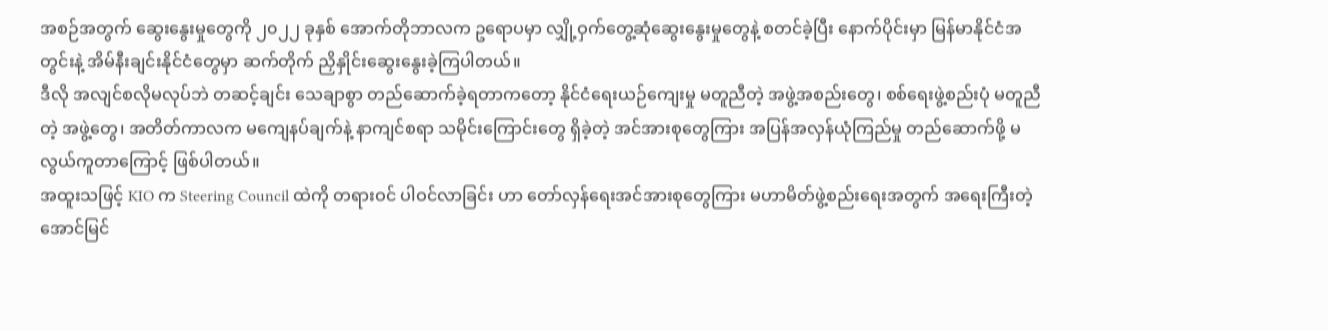အစဉ်အတွက် ဆွေးနွေးမှုတွေကို ၂၀၂၂ ခုနှစ် အောက်တိုဘာလက ဥရောပမှာ လျှို့ဝှက်တွေ့ဆုံဆွေးနွေးမှုတွေနဲ့ စတင်ခဲ့ပြီး နောက်ပိုင်းမှာ မြန်မာနိုင်ငံအတွင်းနဲ့ အိမ်နီးချင်းနိုင်ငံတွေမှာ ဆက်တိုက် ညှိနှိုင်းဆွေးနွေးခဲ့ကြပါတယ်။
ဒီလို အလျင်စလိုမလုပ်ဘဲ တဆင့်ချင်း သေချာစွာ တည်ဆောက်ခဲ့ရတာကတော့ နိုင်ငံရေးယဉ်ကျေးမှု မတူညီတဲ့ အဖွဲ့အစည်းတွေ၊ စစ်ရေးဖွဲ့စည်းပုံ မတူညီတဲ့ အဖွဲ့တွေ၊ အတိတ်ကာလက မကျေနပ်ချက်နဲ့ နာကျင်စရာ သမိုင်းကြောင်းတွေ ရှိခဲ့တဲ့ အင်အားစုတွေကြား အပြန်အလှန်ယုံကြည်မှု တည်ဆောက်ဖို့ မလွယ်ကူတာကြောင့် ဖြစ်ပါတယ်။
အထူးသဖြင့် KIO က Steering Council ထဲကို တရားဝင် ပါဝင်လာခြင်း ဟာ တော်လှန်ရေးအင်အားစုတွေကြား မဟာမိတ်ဖွဲ့စည်းရေးအတွက် အရေးကြီးတဲ့ အောင်မြင်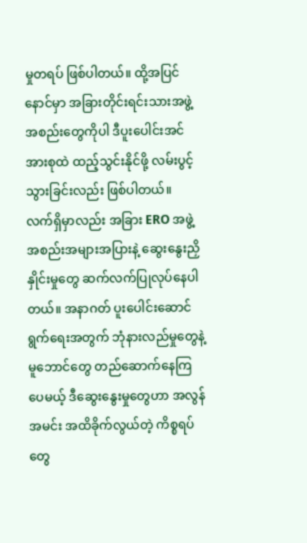မှုတရပ် ဖြစ်ပါတယ်။ ထို့အပြင် နောင်မှာ အခြားတိုင်းရင်းသားအဖွဲ့အစည်းတွေကိုပါ ဒီပူးပေါင်းအင်အားစုထဲ ထည့်သွင်းနိုင်ဖို့ လမ်းပွင့်သွားခြင်းလည်း ဖြစ်ပါတယ်။
လက်ရှိမှာလည်း အခြား ERO အဖွဲ့အစည်းအများအပြားနဲ့ ဆွေးနွေးညှိနှိုင်းမှုတွေ ဆက်လက်ပြုလုပ်နေပါတယ်။ အနာဂတ် ပူးပေါင်းဆောင်ရွက်ရေးအတွက် ဘုံနားလည်မှုတွေနဲ့ မူဘောင်တွေ တည်ဆောက်နေကြပေမယ့် ဒီဆွေးနွေးမှုတွေဟာ အလွန်အမင်း အထိခိုက်လွယ်တဲ့ ကိစ္စရပ်တွေ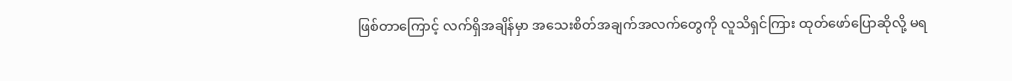ဖြစ်တာကြောင့် လက်ရှိအချိန်မှာ အသေးစိတ်အချက်အလက်တွေကို လူသိရှင်ကြား ထုတ်ဖော်ပြောဆိုလို့ မရ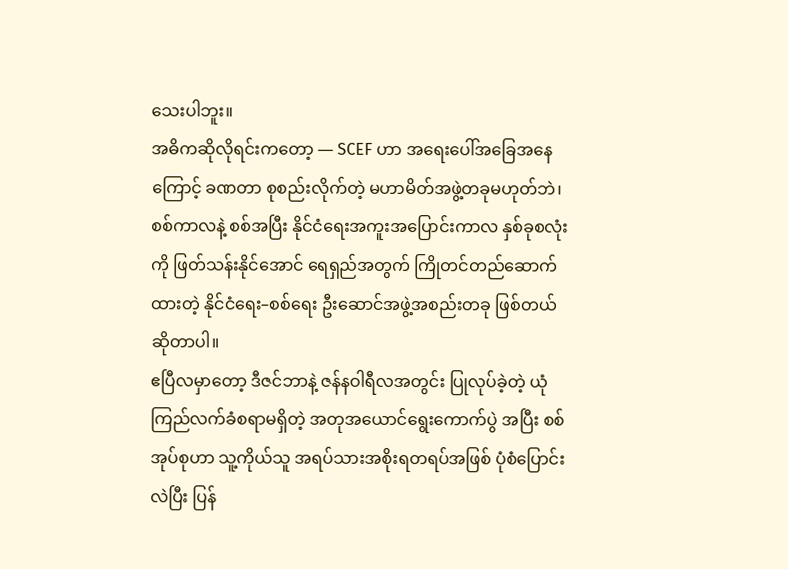သေးပါဘူး။
အဓိကဆိုလိုရင်းကတော့ — SCEF ဟာ အရေးပေါ်အခြေအနေကြောင့် ခဏတာ စုစည်းလိုက်တဲ့ မဟာမိတ်အဖွဲ့တခုမဟုတ်ဘဲ၊ စစ်ကာလနဲ့ စစ်အပြီး နိုင်ငံရေးအကူးအပြောင်းကာလ နှစ်ခုစလုံးကို ဖြတ်သန်းနိုင်အောင် ရေရှည်အတွက် ကြိုတင်တည်ဆောက်ထားတဲ့ နိုင်ငံရေး–စစ်ရေး ဦးဆောင်အဖွဲ့အစည်းတခု ဖြစ်တယ် ဆိုတာပါ။
ဧပြီလမှာတော့ ဒီဇင်ဘာနဲ့ ဇန်နဝါရီလအတွင်း ပြုလုပ်ခဲ့တဲ့ ယုံကြည်လက်ခံစရာမရှိတဲ့ အတုအယောင်ရွေးကောက်ပွဲ အပြီး စစ်အုပ်စုဟာ သူ့ကိုယ်သူ အရပ်သားအစိုးရတရပ်အဖြစ် ပုံစံပြောင်းလဲပြီး ပြန်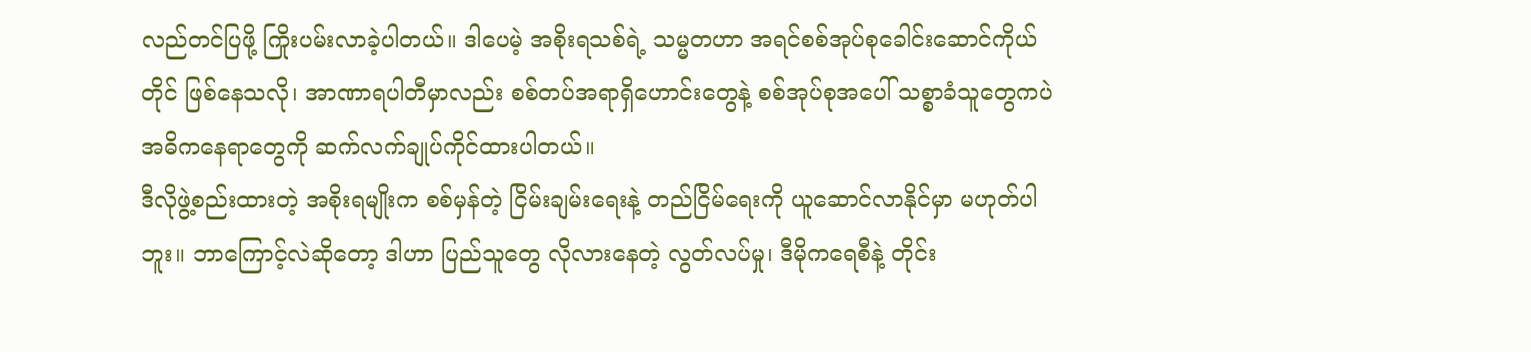လည်တင်ပြဖို့ ကြိုးပမ်းလာခဲ့ပါတယ်။ ဒါပေမဲ့ အစိုးရသစ်ရဲ့ သမ္မတဟာ အရင်စစ်အုပ်စုခေါင်းဆောင်ကိုယ်တိုင် ဖြစ်နေသလို၊ အာဏာရပါတီမှာလည်း စစ်တပ်အရာရှိဟောင်းတွေနဲ့ စစ်အုပ်စုအပေါ် သစ္စာခံသူတွေကပဲ အဓိကနေရာတွေကို ဆက်လက်ချုပ်ကိုင်ထားပါတယ်။
ဒီလိုဖွဲ့စည်းထားတဲ့ အစိုးရမျိုးက စစ်မှန်တဲ့ ငြိမ်းချမ်းရေးနဲ့ တည်ငြိမ်ရေးကို ယူဆောင်လာနိုင်မှာ မဟုတ်ပါဘူး။ ဘာကြောင့်လဲဆိုတော့ ဒါဟာ ပြည်သူတွေ လိုလားနေတဲ့ လွတ်လပ်မှု၊ ဒီမိုကရေစီနဲ့ တိုင်း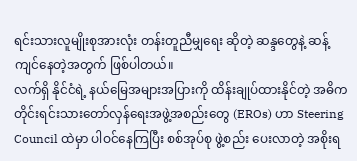ရင်းသားလူမျိုးစုအားလုံး တန်းတူညီမျှရေး ဆိုတဲ့ ဆန္ဒတွေနဲ့ ဆန့်ကျင်နေတဲ့အတွက် ဖြစ်ပါတယ်။
လက်ရှိ နိုင်ငံရဲ့ နယ်မြေအများအပြားကို ထိန်းချုပ်ထားနိုင်တဲ့ အဓိက တိုင်းရင်းသားတော်လှန်ရေးအဖွဲ့အစည်းတွေ (EROs) ဟာ Steering Council ထဲမှာ ပါဝင်နေကြပြီး စစ်အုပ်စု ဖွဲ့စည်း ပေးလာတဲ့ အစိုးရ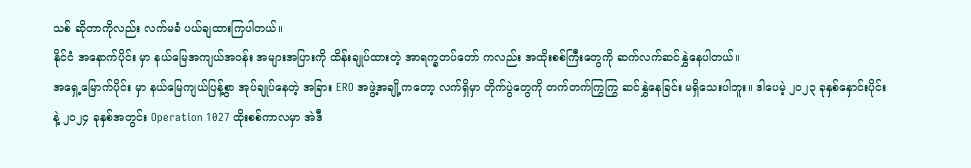သစ် ဆိုတာကိုလည်း လက်မခံ ပယ်ချထားကြပါတယ်။
နိုင်ငံ အနောက်ပိုင်း မှာ နယ်မြေအကျယ်အဝန်း အများအပြားကို ထိန်းချုပ်ထားတဲ့ အာရက္ခတပ်တော် ကလည်း အထိုးစစ်ကြီးတွေကို ဆက်လက်ဆင်နွှဲနေပါတယ်။
အရှေ့မြောက်ပိုင်း မှာ နယ်မြေကျယ်ပြန့်စွာ အုပ်ချုပ်နေတဲ့ အခြား ERO အဖွဲ့အချို့ကတော့ လက်ရှိမှာ တိုက်ပွဲတွေကို တက်တက်ကြွကြွ ဆင်နွှဲနေခြင်း မရှိသေးပါဘူး။ ဒါပေမဲ့ ၂၀၂၃ ခုနှစ်နှောင်းပိုင်းနဲ့ ၂၀၂၄ ခုနှစ်အတွင်း Operation 1027 ထိုးစစ်ကာလမှာ အဲဒီ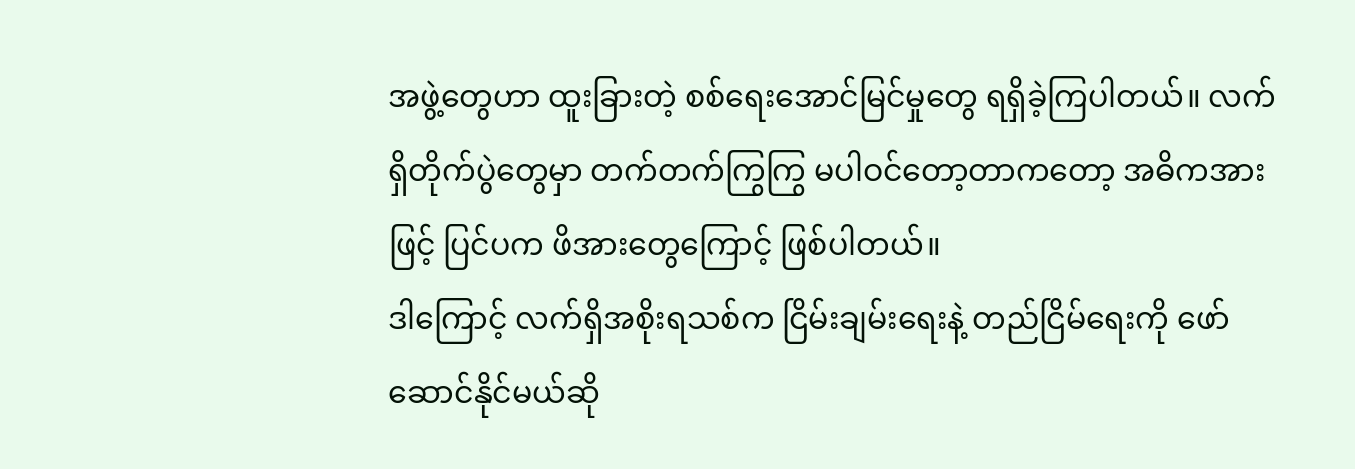အဖွဲ့တွေဟာ ထူးခြားတဲ့ စစ်ရေးအောင်မြင်မှုတွေ ရရှိခဲ့ကြပါတယ်။ လက်ရှိတိုက်ပွဲတွေမှာ တက်တက်ကြွကြွ မပါဝင်တော့တာကတော့ အဓိကအားဖြင့် ပြင်ပက ဖိအားတွေကြောင့် ဖြစ်ပါတယ်။
ဒါကြောင့် လက်ရှိအစိုးရသစ်က ငြိမ်းချမ်းရေးနဲ့ တည်ငြိမ်ရေးကို ဖော်ဆောင်နိုင်မယ်ဆို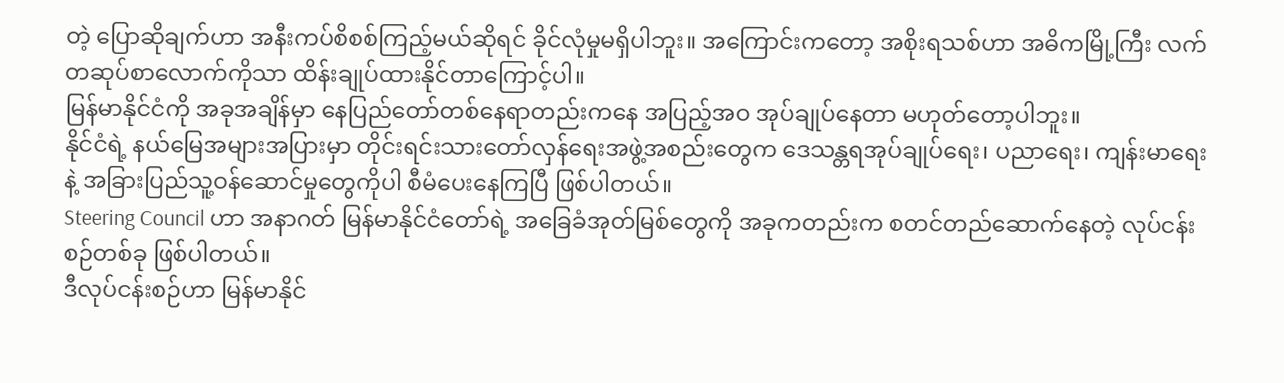တဲ့ ပြောဆိုချက်ဟာ အနီးကပ်စိစစ်ကြည့်မယ်ဆိုရင် ခိုင်လုံမှုမရှိပါဘူး။ အကြောင်းကတော့ အစိုးရသစ်ဟာ အဓိကမြို့ကြီး လက်တဆုပ်စာလောက်ကိုသာ ထိန်းချုပ်ထားနိုင်တာကြောင့်ပါ။
မြန်မာနိုင်ငံကို အခုအချိန်မှာ နေပြည်တော်တစ်နေရာတည်းကနေ အပြည့်အဝ အုပ်ချုပ်နေတာ မဟုတ်တော့ပါဘူး။
နိုင်ငံရဲ့ နယ်မြေအများအပြားမှာ တိုင်းရင်းသားတော်လှန်ရေးအဖွဲ့အစည်းတွေက ဒေသန္တရအုပ်ချုပ်ရေး၊ ပညာရေး၊ ကျန်းမာရေးနဲ့ အခြားပြည်သူ့ဝန်ဆောင်မှုတွေကိုပါ စီမံပေးနေကြပြီ ဖြစ်ပါတယ်။
Steering Council ဟာ အနာဂတ် မြန်မာနိုင်ငံတော်ရဲ့ အခြေခံအုတ်မြစ်တွေကို အခုကတည်းက စတင်တည်ဆောက်နေတဲ့ လုပ်ငန်းစဉ်တစ်ခု ဖြစ်ပါတယ်။
ဒီလုပ်ငန်းစဉ်ဟာ မြန်မာနိုင်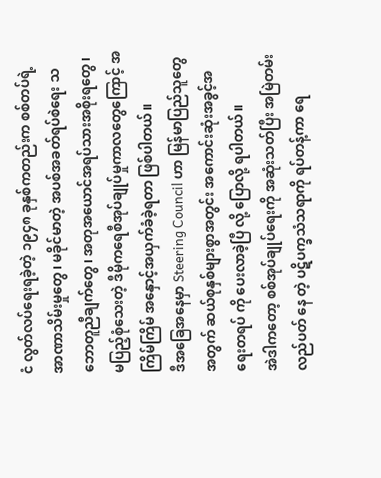ငံ လွတ်လပ်ရေးရခဲ့တဲ့ ၁၉၄၈ ခုနှစ်ကတည်းက စစ်တပ်ရဲ့ အာဏာသိမ်းမှုတွေ၊ မခိုင်မာတဲ့ အပစ်အခတ်ရပ်စဲရေး သဘောတူညီချက်တွေ၊ အတုအယောင်အရပ်သားအစိုးရတွေ၊ မပြည့်စုံသေးတဲ့ ဒီမိုကရေစီအုပ်ချုပ်မှုကာလတွေကြောင့် အကြိမ်ကြိမ် အနှောင့်အယှက်ခံခဲ့ရတာ ဖြစ်ပါတယ်။
ဒီအခြေအနေမှာ Steering Council ဟာ မြန်မာပြည်သူတွေအတွက် ဆယ်စုနှစ်များစွာအတွင်း အကောင်းဆုံးအခွင့်အရေးတရပ် ကို ပေးလာခဲ့ပြီ လို့ ပြောလို့ ရပါတယ်။
အဲဒါကတော့ စစ်အုပ်ချုပ်ရေးကို အဆုံးသတ်ပြီး အမြဲတမ်းလည်ပတ် နေ တဲ့ ပဋိပက္ခသံသရာကို ရပ်တန့်ကာ ရေ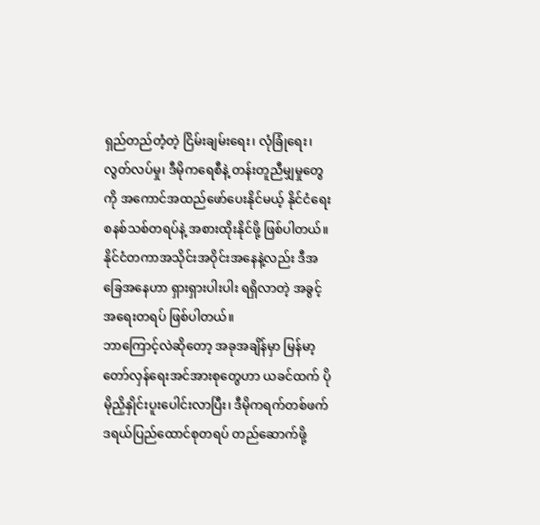ရှည်တည်တံ့တဲ့ ငြိမ်းချမ်းရေး၊ လုံခြုံရေး၊ လွတ်လပ်မှု၊ ဒီမိုကရေစီနဲ့ တန်းတူညီမျှမှုတွေကို အကောင်အထည်ဖော်ပေးနိုင်မယ့် နိုင်ငံရေးစနစ်သစ်တရပ်နဲ့ အစားထိုးနိုင်ဖို့ ဖြစ်ပါတယ်။
နိုင်ငံတကာအသိုင်းအဝိုင်းအနေနဲ့လည်း ဒီအခြေအနေဟာ ရှားရှားပါးပါး ရရှိလာတဲ့ အခွင့်အရေးတရပ် ဖြစ်ပါတယ်။
ဘာကြောင့်လဲဆိုတော့ အခုအချိန်မှာ မြန်မာ့တော်လှန်ရေးအင်အားစုတွေဟာ ယခင်ထက် ပိုမိုညှိနှိုင်းပူးပေါင်းလာပြီး၊ ဒီမိုကရက်တစ်ဖက်ဒရယ်ပြည်ထောင်စုတရပ် တည်ဆောက်ဖို့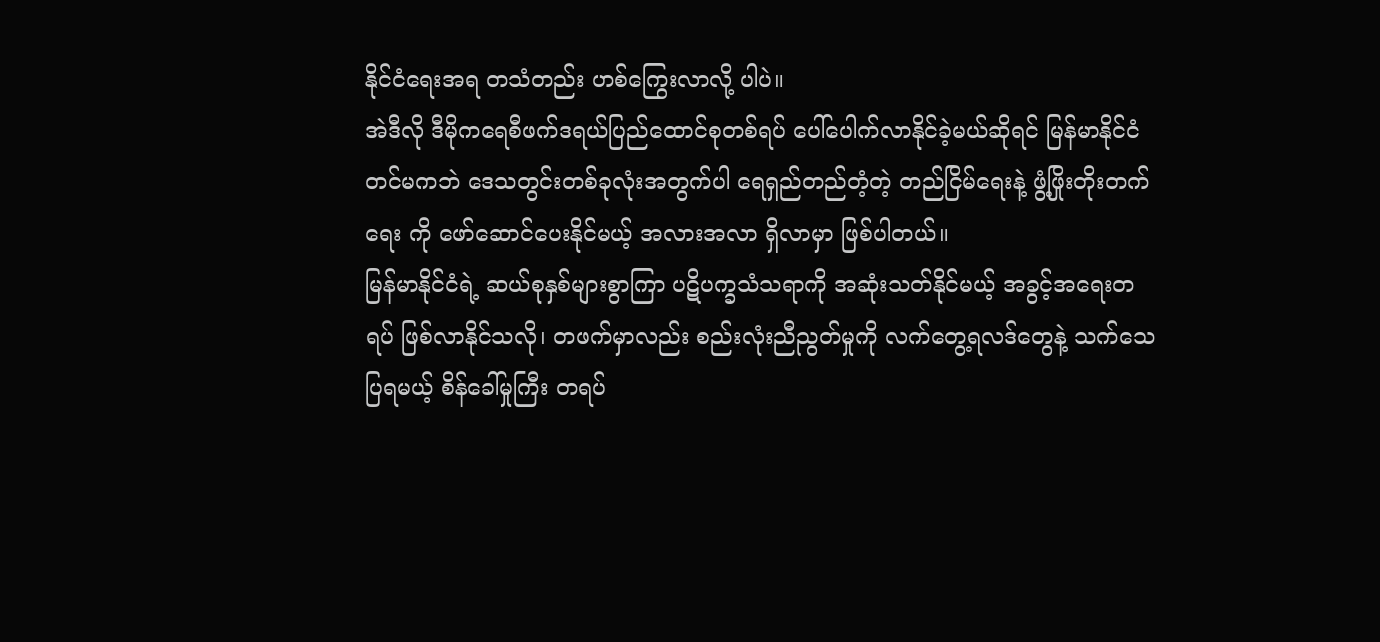နိုင်ငံရေးအရ တသံတည်း ဟစ်ကြွေးလာလို့ ပါပဲ။
အဲဒီလို ဒီမိုကရေစီဖက်ဒရယ်ပြည်ထောင်စုတစ်ရပ် ပေါ်ပေါက်လာနိုင်ခဲ့မယ်ဆိုရင် မြန်မာနိုင်ငံတင်မကဘဲ ဒေသတွင်းတစ်ခုလုံးအတွက်ပါ ရေရှည်တည်တံ့တဲ့ တည်ငြိမ်ရေးနဲ့ ဖွံ့ဖြိုးတိုးတက်ရေး ကို ဖော်ဆောင်ပေးနိုင်မယ့် အလားအလာ ရှိလာမှာ ဖြစ်ပါတယ်။
မြန်မာနိုင်ငံရဲ့ ဆယ်စုနှစ်များစွာကြာ ပဋိပက္ခသံသရာကို အဆုံးသတ်နိုင်မယ့် အခွင့်အရေးတရပ် ဖြစ်လာနိုင်သလို၊ တဖက်မှာလည်း စည်းလုံးညီညွတ်မှုကို လက်တွေ့ရလဒ်တွေနဲ့ သက်သေပြရမယ့် စိန်ခေါ်မှုကြီး တရပ်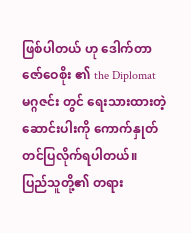ဖြစ်ပါတယ် ဟု ဒေါက်တာ ဇော်ဝေစိုး ၏ the Diplomat မဂ္ဂဇင်း တွင် ရေးသားထားတဲ့ ဆောင်းပါးကို ကောက်နှုတ် တင်ပြလိုက်ရပါတယ်။
ပြည်သူတို့၏ တရား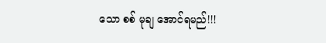သော စစ် မုချ အောင်ရမည်!!!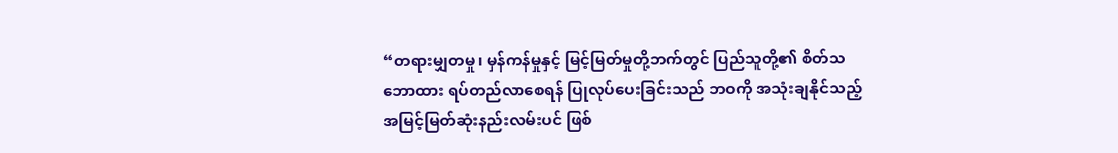“တရားမျှတမှု၊ မှန်ကန်မှုနှင့် မြင့်မြတ်မှုတို့ဘက်တွင် ပြည်သူတို့၏ စိတ်သဘောထား ရပ်တည်လာစေရန် ပြုလုပ်ပေးခြင်းသည် ဘဝကို အသုံးချနိုင်သည့် အမြင့်မြတ်ဆုံးနည်းလမ်းပင် ဖြစ်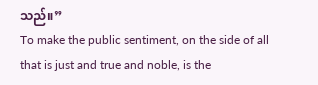သည်။”
To make the public sentiment, on the side of all that is just and true and noble, is the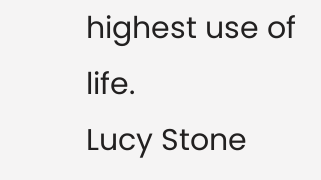highest use of life.
Lucy Stone